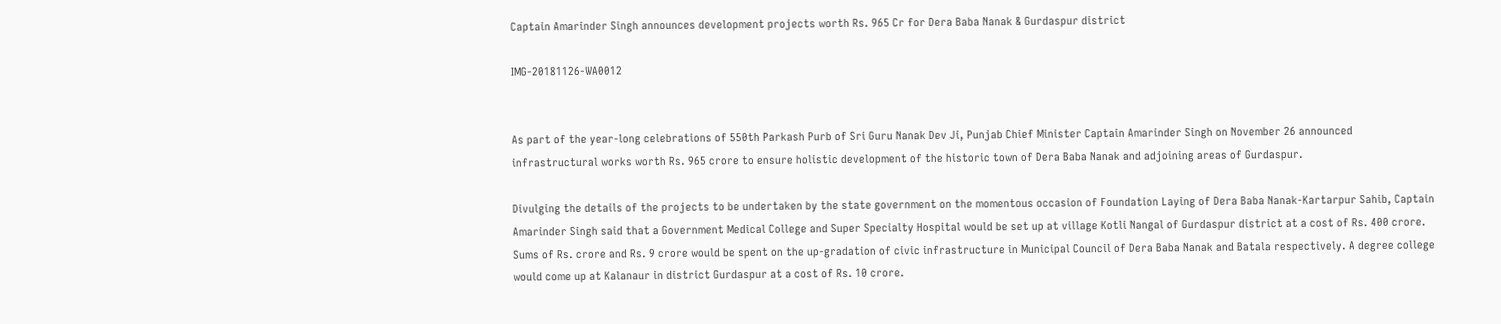Captain Amarinder Singh announces development projects worth Rs. 965 Cr for Dera Baba Nanak & Gurdaspur district

IMG-20181126-WA0012


As part of the year-long celebrations of 550th Parkash Purb of Sri Guru Nanak Dev Ji, Punjab Chief Minister Captain Amarinder Singh on November 26 announced infrastructural works worth Rs. 965 crore to ensure holistic development of the historic town of Dera Baba Nanak and adjoining areas of Gurdaspur.

Divulging the details of the projects to be undertaken by the state government on the momentous occasion of Foundation Laying of Dera Baba Nanak-Kartarpur Sahib, Captain Amarinder Singh said that a Government Medical College and Super Specialty Hospital would be set up at village Kotli Nangal of Gurdaspur district at a cost of Rs. 400 crore. Sums of Rs. crore and Rs. 9 crore would be spent on the up-gradation of civic infrastructure in Municipal Council of Dera Baba Nanak and Batala respectively. A degree college would come up at Kalanaur in district Gurdaspur at a cost of Rs. 10 crore.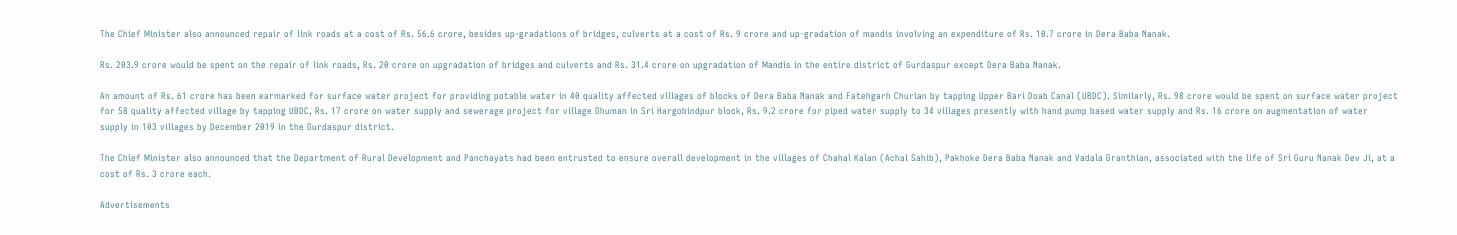The Chief Minister also announced repair of link roads at a cost of Rs. 56.6 crore, besides up-gradations of bridges, culverts at a cost of Rs. 9 crore and up-gradation of mandis involving an expenditure of Rs. 10.7 crore in Dera Baba Nanak.

Rs. 203.9 crore would be spent on the repair of link roads, Rs. 20 crore on upgradation of bridges and culverts and Rs. 31.4 crore on upgradation of Mandis in the entire district of Gurdaspur except Dera Baba Nanak.

An amount of Rs. 61 crore has been earmarked for surface water project for providing potable water in 40 quality affected villages of blocks of Dera Baba Nanak and Fatehgarh Churian by tapping Upper Bari Doab Canal (UBDC). Similarly, Rs. 98 crore would be spent on surface water project for 58 quality affected village by tapping UBDC, Rs. 17 crore on water supply and sewerage project for village Ghuman in Sri Hargobindpur block, Rs. 9.2 crore for piped water supply to 34 villages presently with hand pump based water supply and Rs. 16 crore on augmentation of water supply in 103 villages by December 2019 in the Gurdaspur district.

The Chief Minister also announced that the Department of Rural Development and Panchayats had been entrusted to ensure overall development in the villages of Chahal Kalan (Achal Sahib), Pakhoke Dera Baba Nanak and Vadala Granthian, associated with the life of Sri Guru Nanak Dev Ji, at a cost of Rs. 3 crore each.

Advertisements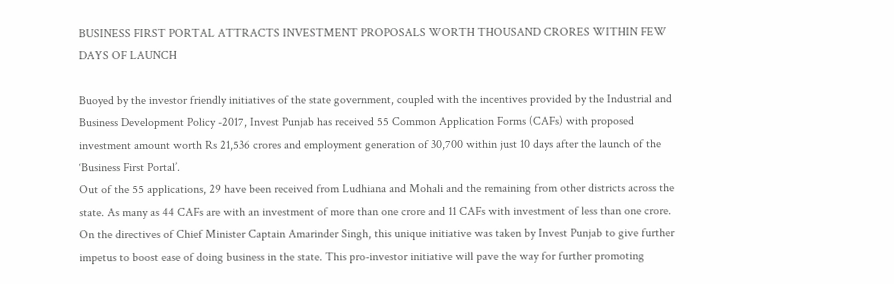BUSINESS FIRST PORTAL ATTRACTS INVESTMENT PROPOSALS WORTH THOUSAND CRORES WITHIN FEW DAYS OF LAUNCH

Buoyed by the investor friendly initiatives of the state government, coupled with the incentives provided by the Industrial and Business Development Policy -2017, Invest Punjab has received 55 Common Application Forms (CAFs) with proposed investment amount worth Rs 21,536 crores and employment generation of 30,700 within just 10 days after the launch of the ‘Business First Portal’.
Out of the 55 applications, 29 have been received from Ludhiana and Mohali and the remaining from other districts across the state. As many as 44 CAFs are with an investment of more than one crore and 11 CAFs with investment of less than one crore.
On the directives of Chief Minister Captain Amarinder Singh, this unique initiative was taken by Invest Punjab to give further impetus to boost ease of doing business in the state. This pro-investor initiative will pave the way for further promoting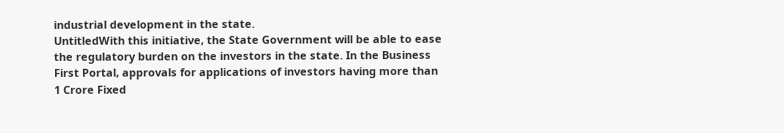industrial development in the state.
UntitledWith this initiative, the State Government will be able to ease the regulatory burden on the investors in the state. In the Business First Portal, approvals for applications of investors having more than 1 Crore Fixed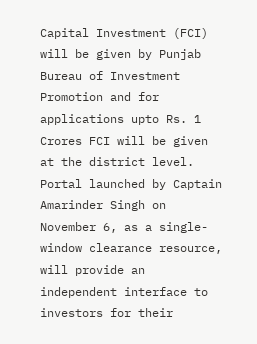Capital Investment (FCI) will be given by Punjab Bureau of Investment Promotion and for applications upto Rs. 1 Crores FCI will be given at the district level.
Portal launched by Captain Amarinder Singh on November 6, as a single-window clearance resource, will provide an independent interface to investors for their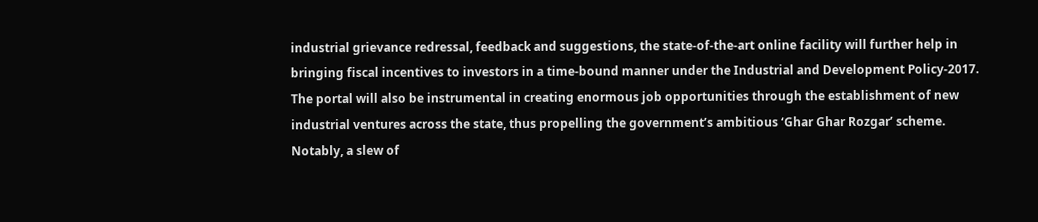industrial grievance redressal, feedback and suggestions, the state-of-the-art online facility will further help in bringing fiscal incentives to investors in a time-bound manner under the Industrial and Development Policy-2017.
The portal will also be instrumental in creating enormous job opportunities through the establishment of new industrial ventures across the state, thus propelling the government’s ambitious ‘Ghar Ghar Rozgar’ scheme.
Notably, a slew of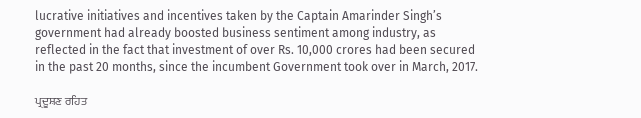lucrative initiatives and incentives taken by the Captain Amarinder Singh’s government had already boosted business sentiment among industry, as reflected in the fact that investment of over Rs. 10,000 crores had been secured in the past 20 months, since the incumbent Government took over in March, 2017.

ਪ੍ਰਦੂਸ਼ਣ ਰਹਿਤ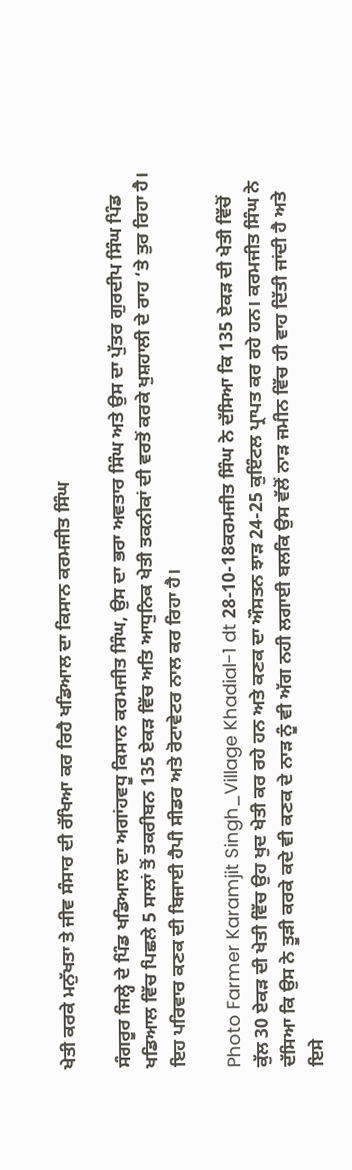ਖੇਤੀ ਕਰਕੇ ਮਨੁੱਖਤਾ ਤੇ ਜੀਵ ਸੰਸਾਰ ਦੀ ਰੱਖਿਆ ਕਰ ਰਿਹੈ ਖਡਿਆਲ ਦਾ ਕਿਸਾਨ ਕਰਮਜੀਤ ਸਿੰਘ

ਸੰਗਰੂਰ ਜਿਲ੍ਹੇ ਦੇ ਪਿੰਡ ਖਡਿਆਲ ਦਾ ਅਗਾਂਹਵਧੂ ਕਿਸਾਨ ਕਰਮਜੀਤ ਸਿੰਘ, ਉਸ ਦਾ ਭਰਾ ਅਵਤਾਰ ਸਿੰਘ ਅਤੇ ਉਸ ਦਾ ਪੁੱਤਰ ਗੁਰਦੀਪ ਸਿੰਘ ਪਿੰਡ ਖਡਿਆਲ ਵਿੱਚ ਪਿਛਲੇ 5 ਸਾਲਾਂ ਤੋਂ ਤਕਰੀਬਨ 135 ਏਕੜ ਵਿੱਚ ਅਤਿ ਆਧੁਨਿਕ ਖੇਤੀ ਤਕਨੀਕਾਂ ਦੀ ਵਰਤੋਂ ਕਰਕੇ ਖੁਸ਼ਹਾਲੀ ਦੇ ਰਾਹ ‘ਤੇ ਤੁਰ ਰਿਹਾ ਹੈ। ਇਹ ਪਰਿਵਾਰ ਕਣਕ ਦੀ ਬਿਜਾਈ ਹੈਪੀ ਸੀਡਰ ਅਤੇ ਰੋਟਾਵੇਟਰ ਨਾਲ ਕਰ ਰਿਹਾ ਹੈ।

Photo Farmer Karamjit Singh_Village Khadial-1 dt 28-10-18ਕਰਮਜੀਤ ਸਿੰਘ ਨੇ ਦੱਸਿਆ ਕਿ 135 ਏਕੜ ਦੀ ਖੇਤੀ ਵਿੱਚੋਂ ਕੁੱਲ 30 ਏਕੜ ਦੀ ਖੇਤੀ ਵਿੱਚ ਉਹ ਖੁਦ ਖੇਤੀ ਕਰ ਰਹੇ ਹਨ ਅਤੇ ਕਣਕ ਦਾ ਔਸਤਨ ਝਾੜ 24-25 ਕੁਇੰਟਲ ਪ੍ਰਾਪਤ ਕਰ ਰਹੇ ਹਨ। ਕਰਮਜੀਤ ਸਿੰਘ ਨੇ ਦੱਸਿਆ ਕਿ ਉਸ ਨੇ ਤੂੜੀ ਕਰਕੇ ਕਦੇ ਵੀ ਕਣਕ ਦੇ ਨਾੜ ਨੂੰ ਵੀ ਅੱਗ ਨਹੀ ਲਗਾਈ ਬਲਕਿ ਉਸ ਵੱਲੋਂ ਨਾੜ ਜਮੀਨ ਵਿੱਚ ਹੀ ਵਾਹ ਦਿੱਤੀ ਜਾਂਦੀ ਹੈ ਅਤੇ ਇਸੇ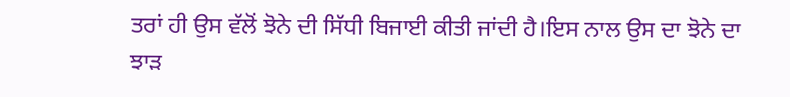ਤਰਾਂ ਹੀ ਉਸ ਵੱਲੋਂ ਝੋਨੇ ਦੀ ਸਿੱਧੀ ਬਿਜਾਈ ਕੀਤੀ ਜਾਂਦੀ ਹੈ।ਇਸ ਨਾਲ ਉਸ ਦਾ ਝੋਨੇ ਦਾ ਝਾੜ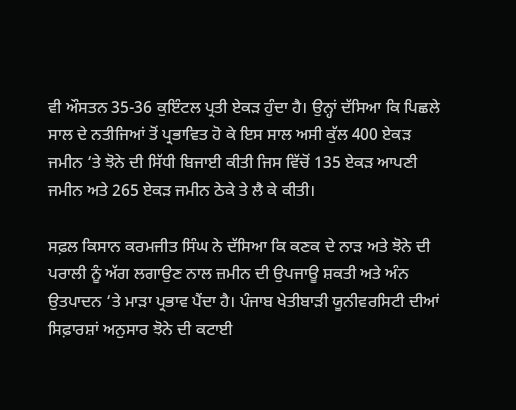ਵੀ ਔਸਤਨ 35-36 ਕੁਇੰਟਲ ਪ੍ਰਤੀ ਏਕੜ ਹੁੰਦਾ ਹੈ। ਉਨ੍ਹਾਂ ਦੱਸਿਆ ਕਿ ਪਿਛਲੇ ਸਾਲ ਦੇ ਨਤੀਜਿਆਂ ਤੋਂ ਪ੍ਰਭਾਵਿਤ ਹੋ ਕੇ ਇਸ ਸਾਲ ਅਸੀ ਕੁੱਲ 400 ਏਕੜ ਜਮੀਨ ‘ਤੇ ਝੋਨੇ ਦੀ ਸਿੱਧੀ ਬਿਜਾਈ ਕੀਤੀ ਜਿਸ ਵਿੱਚੋਂ 135 ਏਕੜ ਆਪਣੀ ਜਮੀਨ ਅਤੇ 265 ਏਕੜ ਜਮੀਨ ਠੇਕੇ ਤੇ ਲੈ ਕੇ ਕੀਤੀ।

ਸਫ਼ਲ ਕਿਸਾਨ ਕਰਮਜੀਤ ਸਿੰਘ ਨੇ ਦੱਸਿਆ ਕਿ ਕਣਕ ਦੇ ਨਾੜ ਅਤੇ ਝੋਨੇ ਦੀ ਪਰਾਲੀ ਨੂੰ ਅੱਗ ਲਗਾਉਣ ਨਾਲ ਜ਼ਮੀਨ ਦੀ ਉਪਜਾਊ ਸ਼ਕਤੀ ਅਤੇ ਅੰਨ ਉਤਪਾਦਨ ‘ਤੇ ਮਾੜਾ ਪ੍ਰਭਾਵ ਪੈਂਦਾ ਹੈ। ਪੰਜਾਬ ਖੇਤੀਬਾੜੀ ਯੂਨੀਵਰਸਿਟੀ ਦੀਆਂ ਸਿਫ਼ਾਰਸ਼ਾਂ ਅਨੁਸਾਰ ਝੋਨੇ ਦੀ ਕਟਾਈ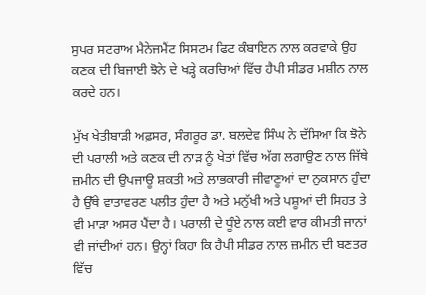ਸੁਪਰ ਸਟਰਾਅ ਮੈਨੇਜਮੈਂਟ ਸਿਸਟਮ ਫਿਟ ਕੰਬਾਇਨ ਨਾਲ ਕਰਵਾਕੇ ਉਹ ਕਣਕ ਦੀ ਬਿਜਾਈ ਝੋਨੇ ਦੇ ਖੜ੍ਹੇ ਕਰਚਿਆਂ ਵਿੱਚ ਹੈਪੀ ਸੀਡਰ ਮਸ਼ੀਨ ਨਾਲ ਕਰਦੇ ਹਨ।

ਮੁੱਖ ਖੇਤੀਬਾੜੀ ਅਫ਼ਸਰ, ਸੰਗਰੂਰ ਡਾ. ਬਲਦੇਵ ਸਿੰਘ ਨੇ ਦੱਸਿਆ ਕਿ ਝੋਨੇ ਦੀ ਪਰਾਲੀ ਅਤੇ ਕਣਕ ਦੀ ਨਾੜ ਨੂੰ ਖੇਤਾਂ ਵਿੱਚ ਅੱਗ ਲਗਾਉਣ ਨਾਲ ਜਿੱਥੇ ਜ਼ਮੀਨ ਦੀ ਉਪਜਾਊ ਸ਼ਕਤੀ ਅਤੇ ਲਾਭਕਾਰੀ ਜੀਵਾਣੂਆਂ ਦਾ ਨੁਕਸਾਨ ਹੁੰਦਾ ਹੈ ਉੱਥੇ ਵਾਤਾਵਰਣ ਪਲੀਤ ਹੁੰਦਾ ਹੈ ਅਤੇ ਮਨੁੱਖੀ ਅਤੇ ਪਸ਼ੂਆਂ ਦੀ ਸਿਹਤ ਤੇ ਵੀ ਮਾੜਾ ਅਸਰ ਪੈਂਦਾ ਹੈ। ਪਰਾਲੀ ਦੇ ਧੂੰਏ ਨਾਲ ਕਈ ਵਾਰ ਕੀਮਤੀ ਜਾਨਾਂ ਵੀ ਜਾਂਦੀਆਂ ਹਨ। ਉਨ੍ਹਾਂ ਕਿਹਾ ਕਿ ਹੈਪੀ ਸੀਡਰ ਨਾਲ ਜ਼ਮੀਨ ਦੀ ਬਣਤਰ ਵਿੱਚ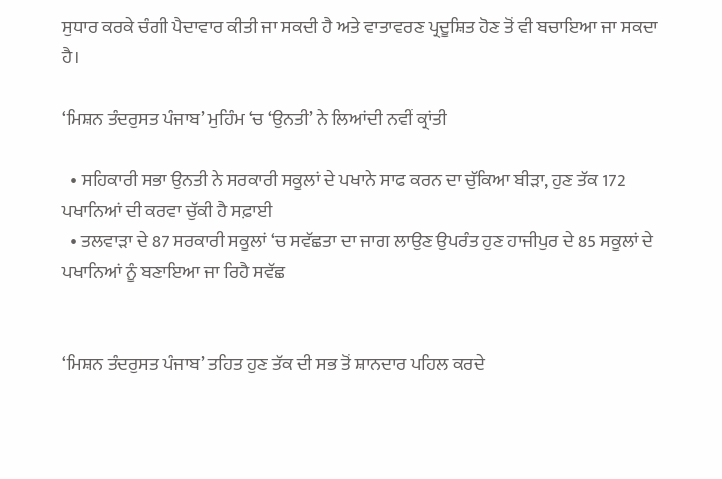ਸੁਧਾਰ ਕਰਕੇ ਚੰਗੀ ਪੈਦਾਵਾਰ ਕੀਤੀ ਜਾ ਸਕਦੀ ਹੈ ਅਤੇ ਵਾਤਾਵਰਣ ਪ੍ਰਦੂਸ਼ਿਤ ਹੋਣ ਤੋਂ ਵੀ ਬਚਾਇਆ ਜਾ ਸਕਦਾ ਹੈ।

‘ਮਿਸ਼ਨ ਤੰਦਰੁਸਤ ਪੰਜਾਬ’ ਮੁਹਿੰਮ ‘ਚ ‘ਉਨਤੀ’ ਨੇ ਲਿਆਂਦੀ ਨਵੀਂ ਕ੍ਰਾਂਤੀ

  • ਸਹਿਕਾਰੀ ਸਭਾ ਉਨਤੀ ਨੇ ਸਰਕਾਰੀ ਸਕੂਲਾਂ ਦੇ ਪਖਾਨੇ ਸਾਫ ਕਰਨ ਦਾ ਚੁੱਕਿਆ ਬੀੜਾ, ਹੁਣ ਤੱਕ 172 ਪਖਾਨਿਆਂ ਦੀ ਕਰਵਾ ਚੁੱਕੀ ਹੈ ਸਫ਼ਾਈ
  • ਤਲਵਾੜਾ ਦੇ 87 ਸਰਕਾਰੀ ਸਕੂਲਾਂ ‘ਚ ਸਵੱਛਤਾ ਦਾ ਜਾਗ ਲਾਉਣ ਉਪਰੰਤ ਹੁਣ ਹਾਜੀਪੁਰ ਦੇ 85 ਸਕੂਲਾਂ ਦੇ ਪਖਾਨਿਆਂ ਨੂੰ ਬਣਾਇਆ ਜਾ ਰਿਹੈ ਸਵੱਛ


‘ਮਿਸ਼ਨ ਤੰਦਰੁਸਤ ਪੰਜਾਬ’ ਤਹਿਤ ਹੁਣ ਤੱਕ ਦੀ ਸਭ ਤੋਂ ਸ਼ਾਨਦਾਰ ਪਹਿਲ ਕਰਦੇ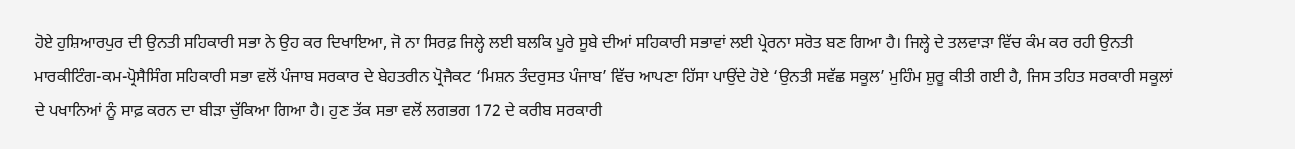ਹੋਏ ਹੁਸ਼ਿਆਰਪੁਰ ਦੀ ਉਨਤੀ ਸਹਿਕਾਰੀ ਸਭਾ ਨੇ ਉਹ ਕਰ ਦਿਖਾਇਆ, ਜੋ ਨਾ ਸਿਰਫ਼ ਜਿਲ੍ਹੇ ਲਈ ਬਲਕਿ ਪੂਰੇ ਸੂਬੇ ਦੀਆਂ ਸਹਿਕਾਰੀ ਸਭਾਵਾਂ ਲਈ ਪ੍ਰੇਰਨਾ ਸਰੋਤ ਬਣ ਗਿਆ ਹੈ। ਜਿਲ੍ਹੇ ਦੇ ਤਲਵਾੜਾ ਵਿੱਚ ਕੰਮ ਕਰ ਰਹੀ ਉਨਤੀ ਮਾਰਕੀਟਿੰਗ-ਕਮ-ਪ੍ਰੋਸੈਸਿੰਗ ਸਹਿਕਾਰੀ ਸਭਾ ਵਲੋਂ ਪੰਜਾਬ ਸਰਕਾਰ ਦੇ ਬੇਹਤਰੀਨ ਪ੍ਰੋਜੈਕਟ ‘ਮਿਸ਼ਨ ਤੰਦਰੁਸਤ ਪੰਜਾਬ’ ਵਿੱਚ ਆਪਣਾ ਹਿੱਸਾ ਪਾਉਂਦੇ ਹੋਏ ‘ਉਨਤੀ ਸਵੱਛ ਸਕੂਲ’ ਮੁਹਿੰਮ ਸ਼ੁਰੂ ਕੀਤੀ ਗਈ ਹੈ, ਜਿਸ ਤਹਿਤ ਸਰਕਾਰੀ ਸਕੂਲਾਂ ਦੇ ਪਖਾਨਿਆਂ ਨੂੰ ਸਾਫ਼ ਕਰਨ ਦਾ ਬੀੜਾ ਚੁੱਕਿਆ ਗਿਆ ਹੈ। ਹੁਣ ਤੱਕ ਸਭਾ ਵਲੋਂ ਲਗਭਗ 172 ਦੇ ਕਰੀਬ ਸਰਕਾਰੀ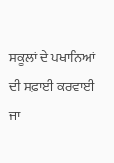ਸਕੂਲਾਂ ਦੇ ਪਖਾਨਿਆਂ ਦੀ ਸਫ਼ਾਈ ਕਰਵਾਈ ਜਾ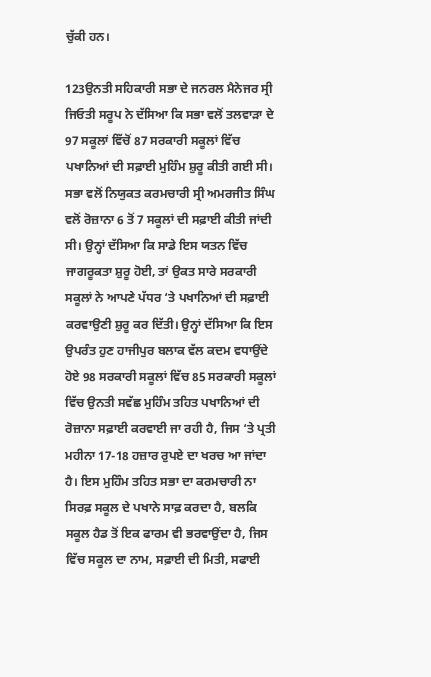ਚੁੱਕੀ ਹਨ।

123ਉਨਤੀ ਸਹਿਕਾਰੀ ਸਭਾ ਦੇ ਜਨਰਲ ਮੈਨੇਜਰ ਸ੍ਰੀ ਜਿਓਤੀ ਸਰੂਪ ਨੇ ਦੱਸਿਆ ਕਿ ਸਭਾ ਵਲੋਂ ਤਲਵਾੜਾ ਦੇ 97 ਸਕੂਲਾਂ ਵਿੱਚੋਂ 87 ਸਰਕਾਰੀ ਸਕੂਲਾਂ ਵਿੱਚ ਪਖਾਨਿਆਂ ਦੀ ਸਫ਼ਾਈ ਮੁਹਿੰਮ ਸ਼ੁਰੂ ਕੀਤੀ ਗਈ ਸੀ। ਸਭਾ ਵਲੋਂ ਨਿਯੁਕਤ ਕਰਮਚਾਰੀ ਸ੍ਰੀ ਅਮਰਜੀਤ ਸਿੰਘ ਵਲੋਂ ਰੋਜ਼ਾਨਾ 6 ਤੋਂ 7 ਸਕੂਲਾਂ ਦੀ ਸਫ਼ਾਈ ਕੀਤੀ ਜਾਂਦੀ ਸੀ। ਉਨ੍ਹਾਂ ਦੱਸਿਆ ਕਿ ਸਾਡੇ ਇਸ ਯਤਨ ਵਿੱਚ ਜਾਗਰੂਕਤਾ ਸ਼ੁਰੂ ਹੋਈ, ਤਾਂ ਉਕਤ ਸਾਰੇ ਸਰਕਾਰੀ ਸਕੂਲਾਂ ਨੇ ਆਪਣੇ ਪੱਧਰ ‘ਤੇ ਪਖਾਨਿਆਂ ਦੀ ਸਫ਼ਾਈ ਕਰਵਾਉਣੀ ਸ਼ੁਰੂ ਕਰ ਦਿੱਤੀ। ਉਨ੍ਹਾਂ ਦੱਸਿਆ ਕਿ ਇਸ ਉਪਰੰਤ ਹੁਣ ਹਾਜੀਪੁਰ ਬਲਾਕ ਵੱਲ ਕਦਮ ਵਧਾਉਂਦੇ ਹੋਏ 98 ਸਰਕਾਰੀ ਸਕੂਲਾਂ ਵਿੱਚ 85 ਸਰਕਾਰੀ ਸਕੂਲਾਂ ਵਿੱਚ ਉਨਤੀ ਸਵੱਛ ਮੁਹਿੰਮ ਤਹਿਤ ਪਖਾਨਿਆਂ ਦੀ ਰੋਜ਼ਾਨਾ ਸਫ਼ਾਈ ਕਰਵਾਈ ਜਾ ਰਹੀ ਹੈ, ਜਿਸ ‘ਤੇ ਪ੍ਰਤੀ ਮਹੀਨਾ 17-18 ਹਜ਼ਾਰ ਰੁਪਏ ਦਾ ਖਰਚ ਆ ਜਾਂਦਾ ਹੈ। ਇਸ ਮੁਹਿੰਮ ਤਹਿਤ ਸਭਾ ਦਾ ਕਰਮਚਾਰੀ ਨਾ ਸਿਰਫ਼ ਸਕੂਲ ਦੇ ਪਖਾਨੇ ਸਾਫ਼ ਕਰਦਾ ਹੈ, ਬਲਕਿ ਸਕੂਲ ਹੈਡ ਤੋਂ ਇਕ ਫਾਰਮ ਵੀ ਭਰਵਾਉਂਦਾ ਹੈ, ਜਿਸ ਵਿੱਚ ਸਕੂਲ ਦਾ ਨਾਮ, ਸਫ਼ਾਈ ਦੀ ਮਿਤੀ, ਸਫਾਈ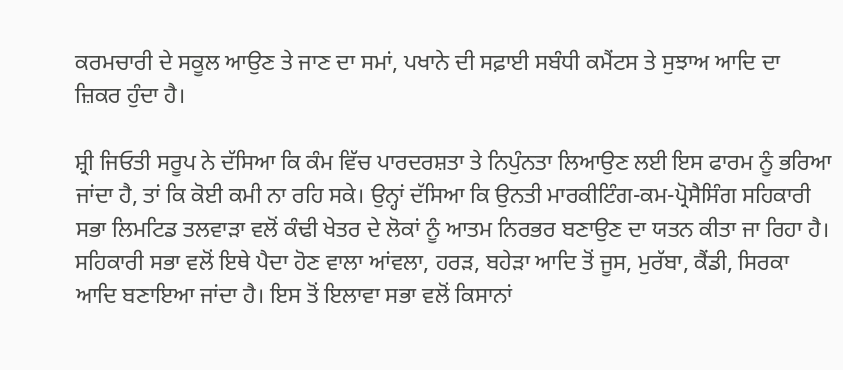ਕਰਮਚਾਰੀ ਦੇ ਸਕੂਲ ਆਉਣ ਤੇ ਜਾਣ ਦਾ ਸਮਾਂ, ਪਖਾਨੇ ਦੀ ਸਫ਼ਾਈ ਸਬੰਧੀ ਕਮੈਂਟਸ ਤੇ ਸੁਝਾਅ ਆਦਿ ਦਾ ਜ਼ਿਕਰ ਹੁੰਦਾ ਹੈ।

ਸ਼੍ਰੀ ਜਿਓਤੀ ਸਰੂਪ ਨੇ ਦੱਸਿਆ ਕਿ ਕੰਮ ਵਿੱਚ ਪਾਰਦਰਸ਼ਤਾ ਤੇ ਨਿਪੁੰਨਤਾ ਲਿਆਉਣ ਲਈ ਇਸ ਫਾਰਮ ਨੂੰ ਭਰਿਆ ਜਾਂਦਾ ਹੈ, ਤਾਂ ਕਿ ਕੋਈ ਕਮੀ ਨਾ ਰਹਿ ਸਕੇ। ਉਨ੍ਹਾਂ ਦੱਸਿਆ ਕਿ ਉਨਤੀ ਮਾਰਕੀਟਿੰਗ-ਕਮ-ਪ੍ਰੋਸੈਸਿੰਗ ਸਹਿਕਾਰੀ ਸਭਾ ਲਿਮਟਿਡ ਤਲਵਾੜਾ ਵਲੋਂ ਕੰਢੀ ਖੇਤਰ ਦੇ ਲੋਕਾਂ ਨੂੰ ਆਤਮ ਨਿਰਭਰ ਬਣਾਉਣ ਦਾ ਯਤਨ ਕੀਤਾ ਜਾ ਰਿਹਾ ਹੈ। ਸਹਿਕਾਰੀ ਸਭਾ ਵਲੋਂ ਇਥੇ ਪੈਦਾ ਹੋਣ ਵਾਲਾ ਆਂਵਲਾ, ਹਰੜ, ਬਹੇੜਾ ਆਦਿ ਤੋਂ ਜੂਸ, ਮੁਰੱਬਾ, ਕੈਂਡੀ, ਸਿਰਕਾ ਆਦਿ ਬਣਾਇਆ ਜਾਂਦਾ ਹੈ। ਇਸ ਤੋਂ ਇਲਾਵਾ ਸਭਾ ਵਲੋਂ ਕਿਸਾਨਾਂ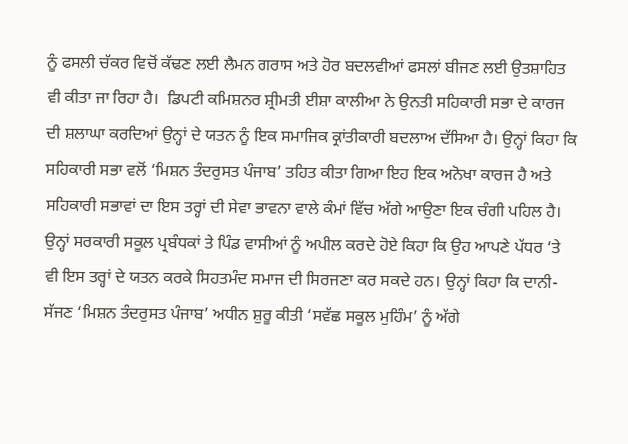ਨੂੰ ਫਸਲੀ ਚੱਕਰ ਵਿਚੋਂ ਕੱਢਣ ਲਈ ਲੈਮਨ ਗਰਾਸ ਅਤੇ ਹੋਰ ਬਦਲਵੀਆਂ ਫਸਲਾਂ ਬੀਜਣ ਲਈ ਉਤਸ਼ਾਹਿਤ ਵੀ ਕੀਤਾ ਜਾ ਰਿਹਾ ਹੈ।  ਡਿਪਟੀ ਕਮਿਸ਼ਨਰ ਸ਼੍ਰੀਮਤੀ ਈਸ਼ਾ ਕਾਲੀਆ ਨੇ ਉਨਤੀ ਸਹਿਕਾਰੀ ਸਭਾ ਦੇ ਕਾਰਜ ਦੀ ਸ਼ਲਾਘਾ ਕਰਦਿਆਂ ਉਨ੍ਹਾਂ ਦੇ ਯਤਨ ਨੂੰ ਇਕ ਸਮਾਜਿਕ ਕ੍ਰਾਂਤੀਕਾਰੀ ਬਦਲਾਅ ਦੱਸਿਆ ਹੈ। ਉਨ੍ਹਾਂ ਕਿਹਾ ਕਿ ਸਹਿਕਾਰੀ ਸਭਾ ਵਲੋਂ ‘ਮਿਸ਼ਨ ਤੰਦਰੁਸਤ ਪੰਜਾਬ’ ਤਹਿਤ ਕੀਤਾ ਗਿਆ ਇਹ ਇਕ ਅਨੋਖਾ ਕਾਰਜ ਹੈ ਅਤੇ ਸਹਿਕਾਰੀ ਸਭਾਵਾਂ ਦਾ ਇਸ ਤਰ੍ਹਾਂ ਦੀ ਸੇਵਾ ਭਾਵਨਾ ਵਾਲੇ ਕੰਮਾਂ ਵਿੱਚ ਅੱਗੇ ਆਉਣਾ ਇਕ ਚੰਗੀ ਪਹਿਲ ਹੈ। ਉਨ੍ਹਾਂ ਸਰਕਾਰੀ ਸਕੂਲ ਪ੍ਰਬੰਧਕਾਂ ਤੇ ਪਿੰਡ ਵਾਸੀਆਂ ਨੂੰ ਅਪੀਲ ਕਰਦੇ ਹੋਏ ਕਿਹਾ ਕਿ ਉਹ ਆਪਣੇ ਪੱਧਰ ‘ਤੇ ਵੀ ਇਸ ਤਰ੍ਹਾਂ ਦੇ ਯਤਨ ਕਰਕੇ ਸਿਹਤਮੰਦ ਸਮਾਜ ਦੀ ਸਿਰਜਣਾ ਕਰ ਸਕਦੇ ਹਨ। ਉਨ੍ਹਾਂ ਕਿਹਾ ਕਿ ਦਾਨੀ-ਸੱਜਣ ‘ਮਿਸ਼ਨ ਤੰਦਰੁਸਤ ਪੰਜਾਬ’ ਅਧੀਨ ਸ਼ੁਰੂ ਕੀਤੀ ‘ਸਵੱਛ ਸਕੂਲ ਮੁਹਿੰਮ’ ਨੂੰ ਅੱਗੇ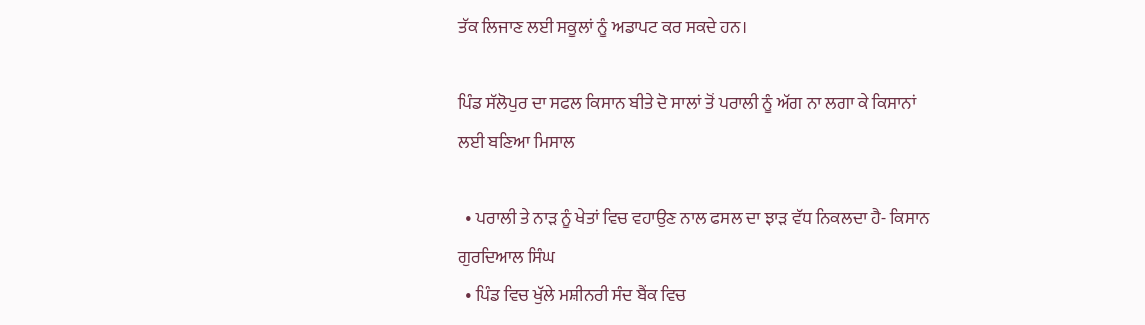ਤੱਕ ਲਿਜਾਣ ਲਈ ਸਕੂਲਾਂ ਨੂੰ ਅਡਾਪਟ ਕਰ ਸਕਦੇ ਹਨ।

ਪਿੰਡ ਸੱਲੋਪੁਰ ਦਾ ਸਫਲ ਕਿਸਾਨ ਬੀਤੇ ਦੋ ਸਾਲਾਂ ਤੋਂ ਪਰਾਲੀ ਨੂੰ ਅੱਗ ਨਾ ਲਗਾ ਕੇ ਕਿਸਾਨਾਂ ਲਈ ਬਣਿਆ ਮਿਸਾਲ

  • ਪਰਾਲੀ ਤੇ ਨਾੜ ਨੂੰ ਖੇਤਾਂ ਵਿਚ ਵਹਾਉਣ ਨਾਲ ਫਸਲ ਦਾ ਝਾੜ ਵੱਧ ਨਿਕਲਦਾ ਹੈ- ਕਿਸਾਨ ਗੁਰਦਿਆਲ ਸਿੰਘ
  • ਪਿੰਡ ਵਿਚ ਖੁੱਲੇ ਮਸ਼ੀਨਰੀ ਸੰਦ ਬੈਂਕ ਵਿਚ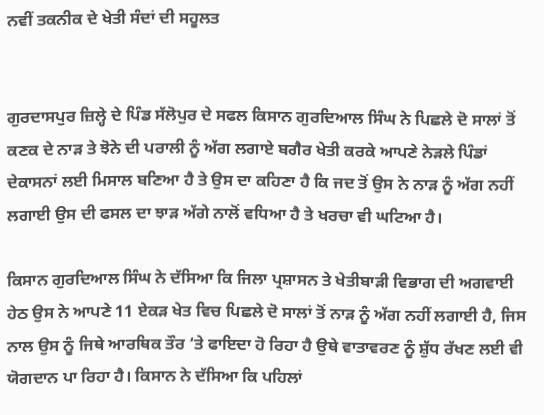ਨਵੀਂ ਤਕਨੀਕ ਦੇ ਖੇਤੀ ਸੰਦਾਂ ਦੀ ਸਹੂਲਤ


ਗੁਰਦਾਸਪੁਰ ਜ਼ਿਲ੍ਹੇ ਦੇ ਪਿੰਡ ਸੱਲੋਪੁਰ ਦੇ ਸਫਲ ਕਿਸਾਨ ਗੁਰਦਿਆਲ ਸਿੰਘ ਨੇ ਪਿਛਲੇ ਦੋ ਸਾਲਾਂ ਤੋਂ ਕਣਕ ਦੇ ਨਾੜ ਤੇ ਝੋਨੇ ਦੀ ਪਰਾਲੀ ਨੂੰ ਅੱਗ ਲਗਾਏ ਬਗੈਰ ਖੇਤੀ ਕਰਕੇ ਆਪਣੇ ਨੇੜਲੇ ਪਿੰਡਾਂ ਦੇਕਾਸਨਾਂ ਲਈ ਮਿਸਾਲ ਬਣਿਆ ਹੈ ਤੇ ਉਸ ਦਾ ਕਹਿਣਾ ਹੈ ਕਿ ਜਦ ਤੋਂ ਉਸ ਨੇ ਨਾੜ ਨੂੰ ਅੱਗ ਨਹੀਂ ਲਗਾਈ ਉਸ ਦੀ ਫਸਲ ਦਾ ਝਾੜ ਅੱਗੇ ਨਾਲੋਂ ਵਧਿਆ ਹੈ ਤੇ ਖਰਚਾ ਵੀ ਘਟਿਆ ਹੈ।

ਕਿਸਾਨ ਗੁਰਦਿਆਲ ਸਿੰਘ ਨੇ ਦੱਸਿਆ ਕਿ ਜਿਲਾ ਪ੍ਰਸ਼ਾਸਨ ਤੇ ਖੇਤੀਬਾੜੀ ਵਿਭਾਗ ਦੀ ਅਗਵਾਈ ਹੇਠ ਉਸ ਨੇ ਆਪਣੇ 11 ਏਕੜ ਖੇਤ ਵਿਚ ਪਿਛਲੇ ਦੋ ਸਾਲਾਂ ਤੋਂ ਨਾੜ ਨੂੰ ਅੱਗ ਨਹੀਂ ਲਗਾਈ ਹੈ, ਜਿਸ ਨਾਲ ਉਸ ਨੂੰ ਜਿਥੇ ਆਰਥਿਕ ਤੌਰ ‘ਤੇ ਫਾਇਦਾ ਹੋ ਰਿਹਾ ਹੈ ਉਥੇ ਵਾਤਾਵਰਣ ਨੂੰ ਸ਼ੁੱਧ ਰੱਖਣ ਲਈ ਵੀ ਯੋਗਦਾਨ ਪਾ ਰਿਹਾ ਹੈ। ਕਿਸਾਨ ਨੇ ਦੱਸਿਆ ਕਿ ਪਹਿਲਾਂ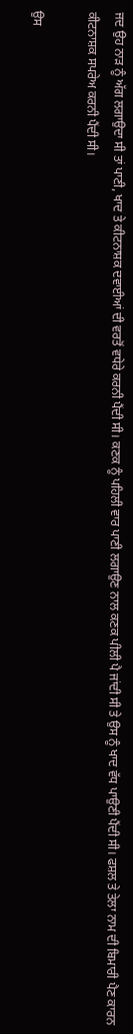ਜਦ ਉਹ ਨਾੜ ਨੂੰ ਅੱਗ ਲਗਾਉਦਾ ਸੀ ਤਾਂ ਪਾਣੀ, ਖਾਦ ਤੇ ਕੀਟਨਾਸ਼ਕ ਦਵਾਈਆਂ ਦੀ ਵਰਤੋਂ ਵਧੇਰੇ ਕਰਨੀ ਪੈਂਦੀ ਸੀ। ਕਣਕ ਨੂੰ ਪਹਿਲੀ ਵਾਰ ਪਾਣੀ ਲਗਾਉਣ ਨਾਲ ਕਣਕ ਪੀਲੀ ਪੈ ਜਾਂਦੀ ਸੀ ਤੇ ਉਸ ਨੂੰ ਖਾਦ ਵੱਧ ਪਾਉਣੀ ਪੈਂਦੀ ਸੀ। ਫਸ਼ਲ ਤੇ ਤੇਲਾ ਨਾਮ ਦੀ ਬਿਮਾਰੀ ਪੈਣ ਕਾਰਨ ਕੀਟਨਾਸ਼ਕ ਸਪਰੇਅ ਕਰਨੀ ਪੈਂਦੀ ਸੀ।

ਉਸ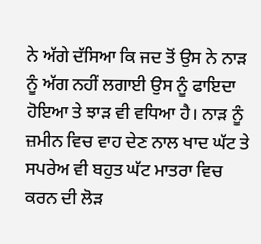ਨੇ ਅੱਗੇ ਦੱਸਿਆ ਕਿ ਜਦ ਤੋਂ ਉਸ ਨੇ ਨਾੜ ਨੂੰ ਅੱਗ ਨਹੀਂ ਲਗਾਈ ਉਸ ਨੂੰ ਫਾਇਦਾ ਹੋਇਆ ਤੇ ਝਾੜ ਵੀ ਵਧਿਆ ਹੈ। ਨਾੜ ਨੂੰ ਜ਼ਮੀਨ ਵਿਚ ਵਾਹ ਦੇਣ ਨਾਲ ਖਾਦ ਘੱਟ ਤੇ ਸਪਰੇਅ ਵੀ ਬਹੁਤ ਘੱਟ ਮਾਤਰਾ ਵਿਚ ਕਰਨ ਦੀ ਲੋੜ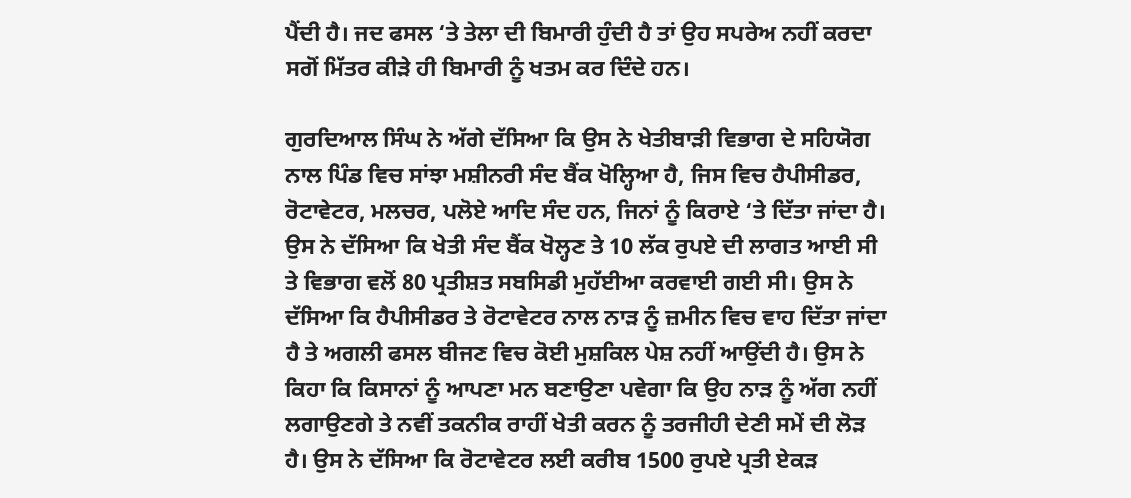ਪੈਂਦੀ ਹੈ। ਜਦ ਫਸਲ ‘ਤੇ ਤੇਲਾ ਦੀ ਬਿਮਾਰੀ ਹੁੰਦੀ ਹੈ ਤਾਂ ਉਹ ਸਪਰੇਅ ਨਹੀਂ ਕਰਦਾ ਸਗੋਂ ਮਿੱਤਰ ਕੀੜੇ ਹੀ ਬਿਮਾਰੀ ਨੂੰ ਖਤਮ ਕਰ ਦਿੰਦੇ ਹਨ।

ਗੁਰਦਿਆਲ ਸਿੰਘ ਨੇ ਅੱਗੇ ਦੱਸਿਆ ਕਿ ਉਸ ਨੇ ਖੇਤੀਬਾੜੀ ਵਿਭਾਗ ਦੇ ਸਹਿਯੋਗ ਨਾਲ ਪਿੰਡ ਵਿਚ ਸਾਂਝਾ ਮਸ਼ੀਨਰੀ ਸੰਦ ਬੈਂਕ ਖੋਲ੍ਹਿਆ ਹੈ, ਜਿਸ ਵਿਚ ਹੈਪੀਸੀਡਰ, ਰੋਟਾਵੇਟਰ, ਮਲਚਰ, ਪਲੋਏ ਆਦਿ ਸੰਦ ਹਨ, ਜਿਨਾਂ ਨੂੰ ਕਿਰਾਏ ‘ਤੇ ਦਿੱਤਾ ਜਾਂਦਾ ਹੈ। ਉਸ ਨੇ ਦੱਸਿਆ ਕਿ ਖੇਤੀ ਸੰਦ ਬੈਂਕ ਖੋਲ੍ਹਣ ਤੇ 10 ਲੱਕ ਰੁਪਏ ਦੀ ਲਾਗਤ ਆਈ ਸੀ ਤੇ ਵਿਭਾਗ ਵਲੋਂ 80 ਪ੍ਰਤੀਸ਼ਤ ਸਬਸਿਡੀ ਮੁਹੱਈਆ ਕਰਵਾਈ ਗਈ ਸੀ। ਉਸ ਨੇ ਦੱਸਿਆ ਕਿ ਹੈਪੀਸੀਡਰ ਤੇ ਰੋਟਾਵੇਟਰ ਨਾਲ ਨਾੜ ਨੂੰ ਜ਼ਮੀਨ ਵਿਚ ਵਾਹ ਦਿੱਤਾ ਜਾਂਦਾ ਹੈ ਤੇ ਅਗਲੀ ਫਸਲ ਬੀਜਣ ਵਿਚ ਕੋਈ ਮੁਸ਼ਕਿਲ ਪੇਸ਼ ਨਹੀਂ ਆਉਂਦੀ ਹੈ। ਉਸ ਨੇ ਕਿਹਾ ਕਿ ਕਿਸਾਨਾਂ ਨੂੰ ਆਪਣਾ ਮਨ ਬਣਾਉਣਾ ਪਵੇਗਾ ਕਿ ਉਹ ਨਾੜ ਨੂੰ ਅੱਗ ਨਹੀਂ ਲਗਾਉਣਗੇ ਤੇ ਨਵੀਂ ਤਕਨੀਕ ਰਾਹੀਂ ਖੇਤੀ ਕਰਨ ਨੂੰ ਤਰਜੀਹੀ ਦੇਣੀ ਸਮੇਂ ਦੀ ਲੋੜ ਹੈ। ਉਸ ਨੇ ਦੱਸਿਆ ਕਿ ਰੋਟਾਵੇਟਰ ਲਈ ਕਰੀਬ 1500 ਰੁਪਏ ਪ੍ਰਤੀ ਏਕੜ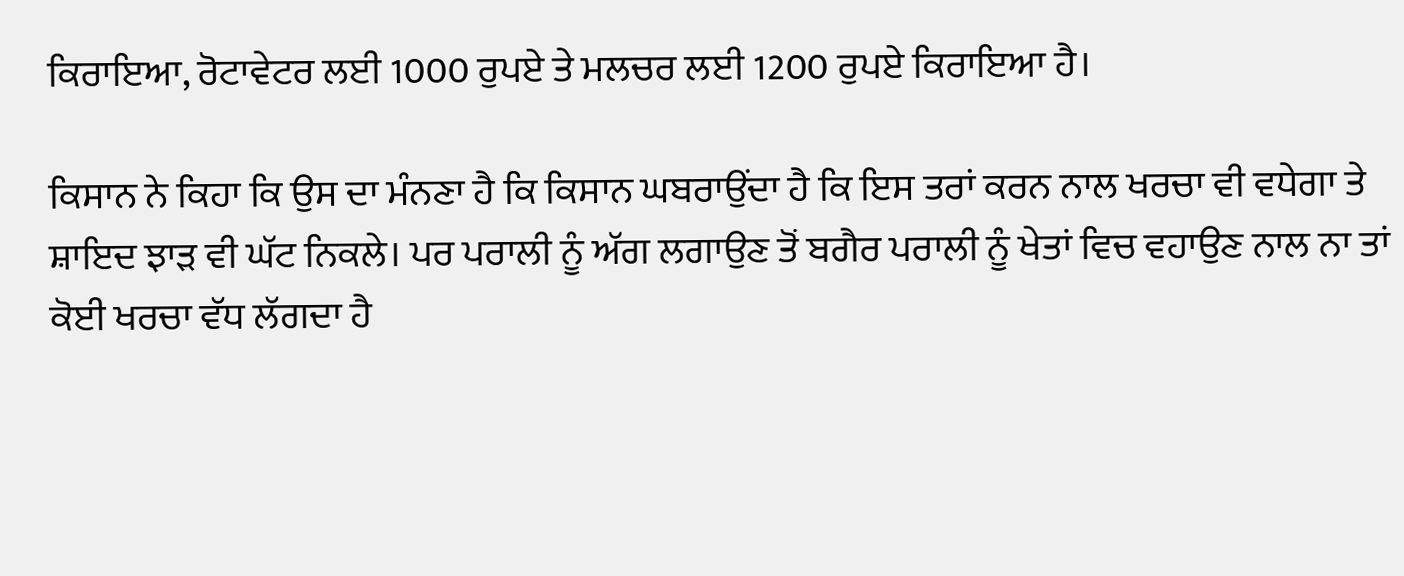ਕਿਰਾਇਆ, ਰੋਟਾਵੇਟਰ ਲਈ 1000 ਰੁਪਏ ਤੇ ਮਲਚਰ ਲਈ 1200 ਰੁਪਏ ਕਿਰਾਇਆ ਹੈ।

ਕਿਸਾਨ ਨੇ ਕਿਹਾ ਕਿ ਉਸ ਦਾ ਮੰਨਣਾ ਹੈ ਕਿ ਕਿਸਾਨ ਘਬਰਾਉਂਦਾ ਹੈ ਕਿ ਇਸ ਤਰਾਂ ਕਰਨ ਨਾਲ ਖਰਚਾ ਵੀ ਵਧੇਗਾ ਤੇ ਸ਼ਾਇਦ ਝਾੜ ਵੀ ਘੱਟ ਨਿਕਲੇ। ਪਰ ਪਰਾਲੀ ਨੂੰ ਅੱਗ ਲਗਾਉਣ ਤੋਂ ਬਗੈਰ ਪਰਾਲੀ ਨੂੰ ਖੇਤਾਂ ਵਿਚ ਵਹਾਉਣ ਨਾਲ ਨਾ ਤਾਂ ਕੋਈ ਖਰਚਾ ਵੱਧ ਲੱਗਦਾ ਹੈ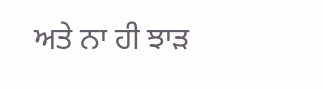ਅਤੇ ਨਾ ਹੀ ਝਾੜ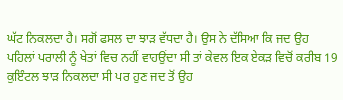ਘੱਟ ਨਿਕਲਦਾ ਹੈ। ਸਗੋਂ ਫਸਲ ਦਾ ਝਾੜ ਵੱਧਦਾ ਹੈ। ਉਸ ਨੇ ਦੱਸਿਆ ਕਿ ਜਦ ਉਹ ਪਹਿਲਾਂ ਪਰਾਲੀ ਨੂੰ ਖੇਤਾਂ ਵਿਚ ਨਹੀਂ ਵਾਹਉਂਦਾ ਸੀ ਤਾਂ ਕੇਵਲ ਇਕ ਏਕੜ ਵਿਚੋਂ ਕਰੀਬ 19 ਕੁਇੰਟਲ ਝਾੜ ਨਿਕਲਦਾ ਸੀ ਪਰ ਹੁਣ ਜਦ ਤੋਂ ਉਹ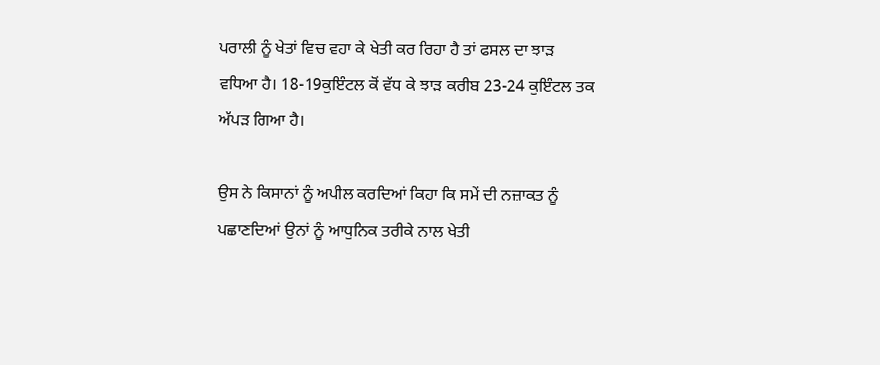ਪਰਾਲੀ ਨੂੰ ਖੇਤਾਂ ਵਿਚ ਵਹਾ ਕੇ ਖੇਤੀ ਕਰ ਰਿਹਾ ਹੈ ਤਾਂ ਫਸਲ ਦਾ ਝਾੜ ਵਧਿਆ ਹੈ। 18-19ਕੁਇੰਟਲ ਕੋਂ ਵੱਧ ਕੇ ਝਾੜ ਕਰੀਬ 23-24 ਕੁਇੰਟਲ ਤਕ ਅੱਪੜ ਗਿਆ ਹੈ।

ਉਸ ਨੇ ਕਿਸਾਨਾਂ ਨੂੰ ਅਪੀਲ ਕਰਦਿਆਂ ਕਿਹਾ ਕਿ ਸਮੇਂ ਦੀ ਨਜ਼ਾਕਤ ਨੂੰ ਪਛਾਣਦਿਆਂ ਉਨਾਂ ਨੂੰ ਆਧੁਨਿਕ ਤਰੀਕੇ ਨਾਲ ਖੇਤੀ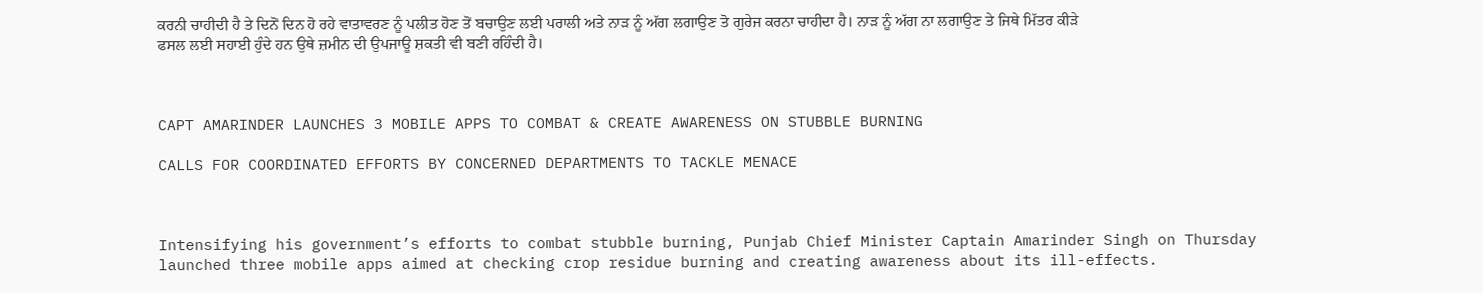ਕਰਨੀ ਚਾਹੀਦੀ ਹੈ ਤੇ ਦਿਨੋਂ ਦਿਨ ਹੋ ਰਹੇ ਵਾਤਾਵਰਣ ਨੂੰ ਪਲੀਤ ਹੋਣ ਤੋਂ ਬਚਾਉਣ ਲਈ ਪਰਾਲੀ ਅਤੇ ਨਾੜ ਨੂੰ ਅੱਗ ਲਗਾਉਣ ਤੋ ਗੁਰੇਜ ਕਰਨਾ ਚਾਹੀਦਾ ਹੈ। ਨਾੜ ਨੂੰ ਅੱਗ ਨਾ ਲਗਾਉਣ ਤੇ ਜਿਥੇ ਮਿੱਤਰ ਕੀੜੇ ਫਸਲ ਲਈ ਸਹਾਈ ਹੁੰਦੇ ਹਨ ਉਥੇ ਜ਼ਮੀਨ ਦੀ ਉਪਜਾਊ ਸ਼ਕਤੀ ਵੀ ਬਣੀ ਰਹਿੰਦੀ ਹੈ।



CAPT AMARINDER LAUNCHES 3 MOBILE APPS TO COMBAT & CREATE AWARENESS ON STUBBLE BURNING

CALLS FOR COORDINATED EFFORTS BY CONCERNED DEPARTMENTS TO TACKLE MENACE



Intensifying his government’s efforts to combat stubble burning, Punjab Chief Minister Captain Amarinder Singh on Thursday launched three mobile apps aimed at checking crop residue burning and creating awareness about its ill-effects.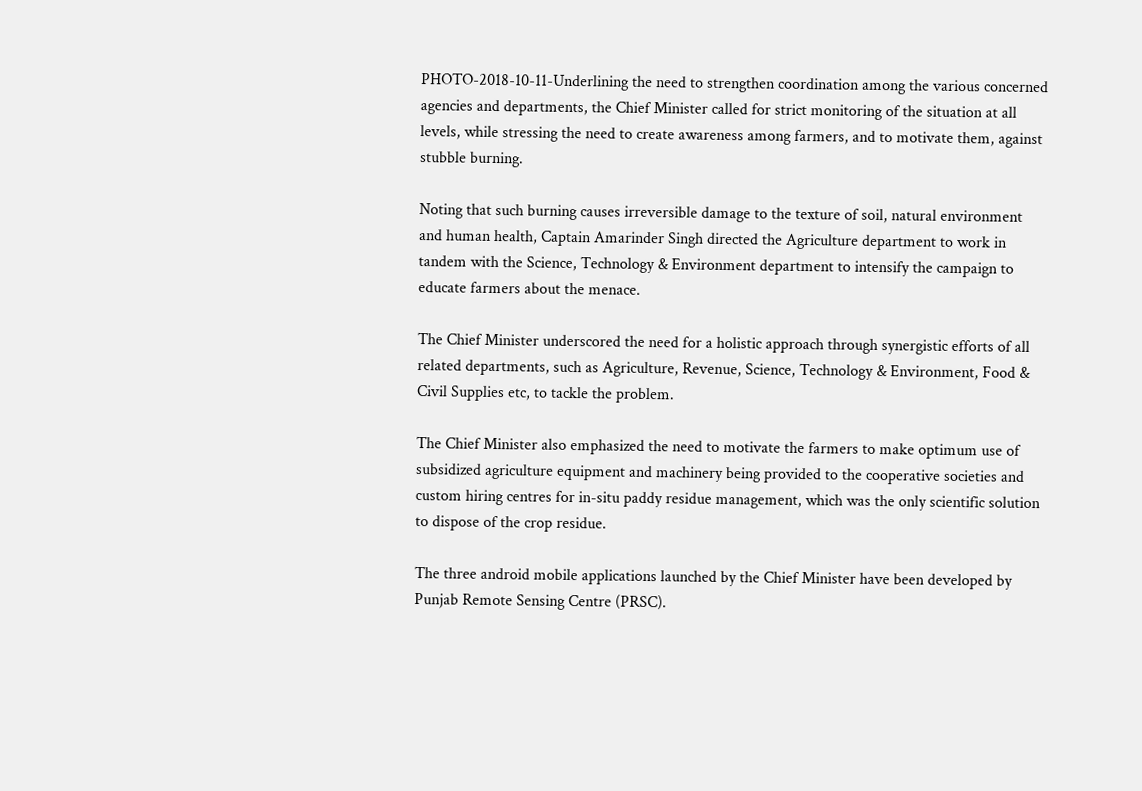PHOTO-2018-10-11-Underlining the need to strengthen coordination among the various concerned agencies and departments, the Chief Minister called for strict monitoring of the situation at all levels, while stressing the need to create awareness among farmers, and to motivate them, against stubble burning.

Noting that such burning causes irreversible damage to the texture of soil, natural environment and human health, Captain Amarinder Singh directed the Agriculture department to work in tandem with the Science, Technology & Environment department to intensify the campaign to educate farmers about the menace.

The Chief Minister underscored the need for a holistic approach through synergistic efforts of all related departments, such as Agriculture, Revenue, Science, Technology & Environment, Food & Civil Supplies etc, to tackle the problem.

The Chief Minister also emphasized the need to motivate the farmers to make optimum use of subsidized agriculture equipment and machinery being provided to the cooperative societies and custom hiring centres for in-situ paddy residue management, which was the only scientific solution to dispose of the crop residue.

The three android mobile applications launched by the Chief Minister have been developed by Punjab Remote Sensing Centre (PRSC).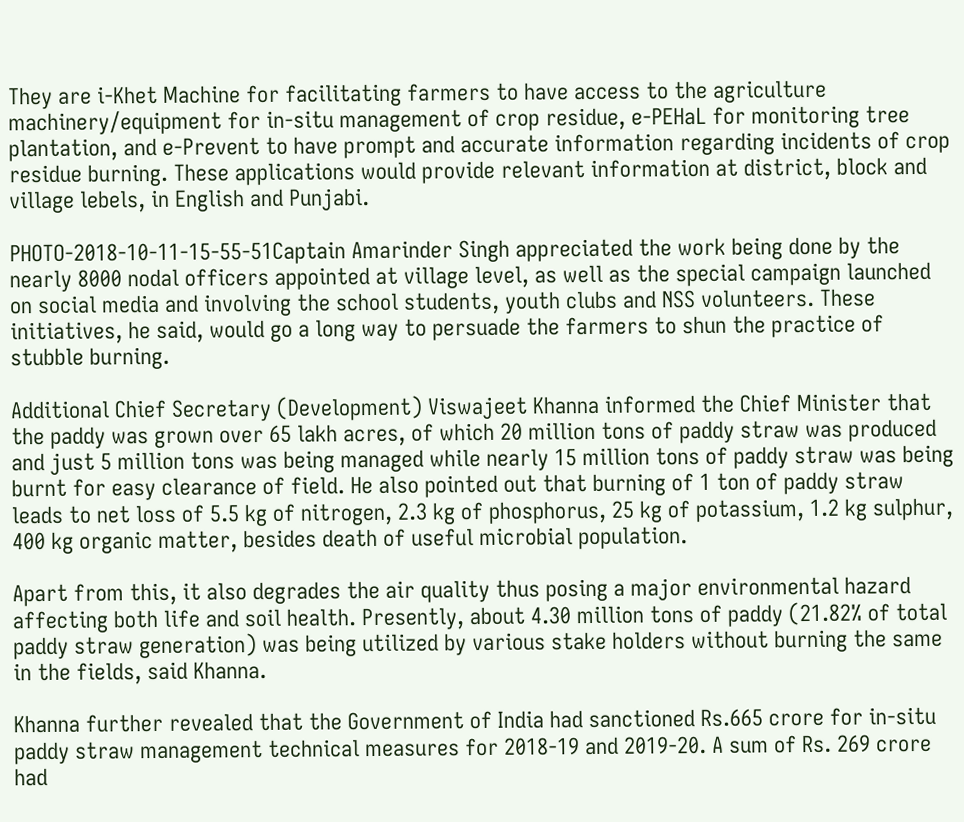They are i-Khet Machine for facilitating farmers to have access to the agriculture machinery/equipment for in-situ management of crop residue, e-PEHaL for monitoring tree plantation, and e-Prevent to have prompt and accurate information regarding incidents of crop residue burning. These applications would provide relevant information at district, block and village lebels, in English and Punjabi.

PHOTO-2018-10-11-15-55-51Captain Amarinder Singh appreciated the work being done by the nearly 8000 nodal officers appointed at village level, as well as the special campaign launched on social media and involving the school students, youth clubs and NSS volunteers. These initiatives, he said, would go a long way to persuade the farmers to shun the practice of stubble burning.

Additional Chief Secretary (Development) Viswajeet Khanna informed the Chief Minister that the paddy was grown over 65 lakh acres, of which 20 million tons of paddy straw was produced and just 5 million tons was being managed while nearly 15 million tons of paddy straw was being burnt for easy clearance of field. He also pointed out that burning of 1 ton of paddy straw leads to net loss of 5.5 kg of nitrogen, 2.3 kg of phosphorus, 25 kg of potassium, 1.2 kg sulphur, 400 kg organic matter, besides death of useful microbial population.

Apart from this, it also degrades the air quality thus posing a major environmental hazard affecting both life and soil health. Presently, about 4.30 million tons of paddy (21.82% of total paddy straw generation) was being utilized by various stake holders without burning the same in the fields, said Khanna.

Khanna further revealed that the Government of India had sanctioned Rs.665 crore for in-situ paddy straw management technical measures for 2018-19 and 2019-20. A sum of Rs. 269 crore had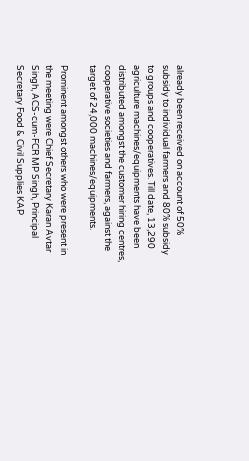already been received on account of 50% subsidy to individual farmers and 80% subsidy to groups and cooperatives. Till date, 13,290 agriculture machines/equipments have been distributed amongst the customer hiring centres, cooperative societies and farmers, against the target of 24,000 machines/equipments.

Prominent amongst others who were present in the meeting were Chief Secretary Karan Avtar Singh, ACS-cum-FCR MP Singh, Principal Secretary Food & Civil Supplies KAP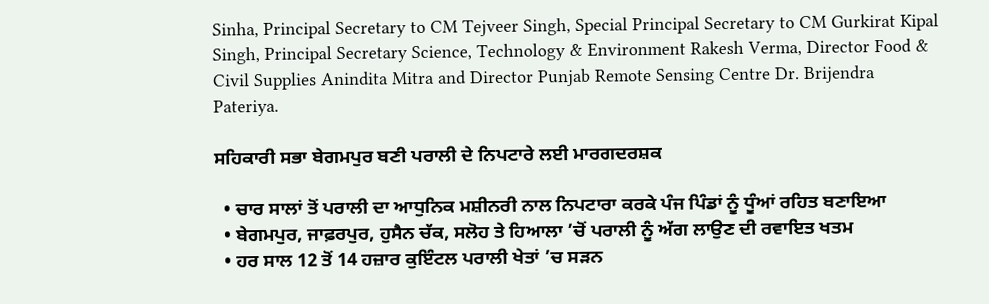Sinha, Principal Secretary to CM Tejveer Singh, Special Principal Secretary to CM Gurkirat Kipal Singh, Principal Secretary Science, Technology & Environment Rakesh Verma, Director Food & Civil Supplies Anindita Mitra and Director Punjab Remote Sensing Centre Dr. Brijendra Pateriya.

ਸਹਿਕਾਰੀ ਸਭਾ ਬੇਗਮਪੁਰ ਬਣੀ ਪਰਾਲੀ ਦੇ ਨਿਪਟਾਰੇ ਲਈ ਮਾਰਗਦਰਸ਼ਕ

  • ਚਾਰ ਸਾਲਾਂ ਤੋਂ ਪਰਾਲੀ ਦਾ ਆਧੁਨਿਕ ਮਸ਼ੀਨਰੀ ਨਾਲ ਨਿਪਟਾਰਾ ਕਰਕੇ ਪੰਜ ਪਿੰਡਾਂ ਨੂੰ ਧੂੰਆਂ ਰਹਿਤ ਬਣਾਇਆ
  • ਬੇਗਮਪੁਰ, ਜਾਫ਼ਰਪੁਰ, ਹੁਸੈਨ ਚੱਕ, ਸਲੋਹ ਤੇ ਹਿਆਲਾ ’ਚੋਂ ਪਰਾਲੀ ਨੂੰ ਅੱਗ ਲਾਉਣ ਦੀ ਰਵਾਇਤ ਖਤਮ
  • ਹਰ ਸਾਲ 12 ਤੋਂ 14 ਹਜ਼ਾਰ ਕੁਇੰਟਲ ਪਰਾਲੀ ਖੇਤਾਂ ’ਚ ਸੜਨ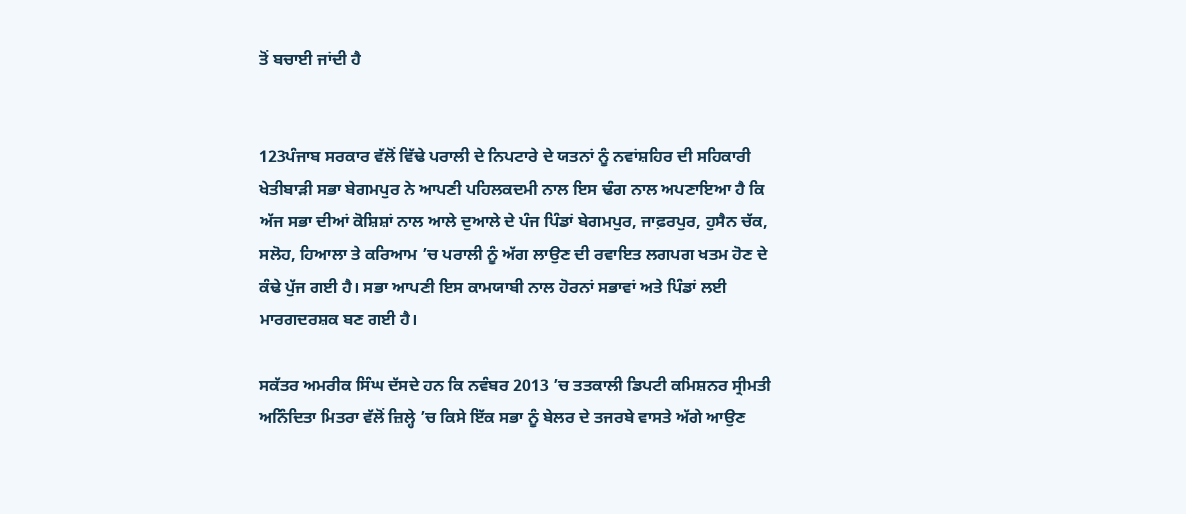ਤੋਂ ਬਚਾਈ ਜਾਂਦੀ ਹੈ


123ਪੰਜਾਬ ਸਰਕਾਰ ਵੱਲੋਂ ਵਿੱਢੇ ਪਰਾਲੀ ਦੇ ਨਿਪਟਾਰੇ ਦੇ ਯਤਨਾਂ ਨੂੰ ਨਵਾਂਸ਼ਹਿਰ ਦੀ ਸਹਿਕਾਰੀ ਖੇਤੀਬਾੜੀ ਸਭਾ ਬੇਗਮਪੁਰ ਨੇ ਆਪਣੀ ਪਹਿਲਕਦਮੀ ਨਾਲ ਇਸ ਢੰਗ ਨਾਲ ਅਪਣਾਇਆ ਹੈ ਕਿ ਅੱਜ ਸਭਾ ਦੀਆਂ ਕੋਸ਼ਿਸ਼ਾਂ ਨਾਲ ਆਲੇ ਦੁਆਲੇ ਦੇ ਪੰਜ ਪਿੰਡਾਂ ਬੇਗਮਪੁਰ, ਜਾਫ਼ਰਪੁਰ, ਹੁਸੈਨ ਚੱਕ, ਸਲੋਹ, ਹਿਆਲਾ ਤੇ ਕਰਿਆਮ ’ਚ ਪਰਾਲੀ ਨੂੰ ਅੱਗ ਲਾਉਣ ਦੀ ਰਵਾਇਤ ਲਗਪਗ ਖਤਮ ਹੋਣ ਦੇ ਕੰਢੇ ਪੁੱਜ ਗਈ ਹੈ। ਸਭਾ ਆਪਣੀ ਇਸ ਕਾਮਯਾਬੀ ਨਾਲ ਹੋਰਨਾਂ ਸਭਾਵਾਂ ਅਤੇ ਪਿੰਡਾਂ ਲਈ ਮਾਰਗਦਰਸ਼ਕ ਬਣ ਗਈ ਹੈ।

ਸਕੱਤਰ ਅਮਰੀਕ ਸਿੰਘ ਦੱਸਦੇ ਹਨ ਕਿ ਨਵੰਬਰ 2013 ’ਚ ਤਤਕਾਲੀ ਡਿਪਟੀ ਕਮਿਸ਼ਨਰ ਸ੍ਰੀਮਤੀ ਅਨਿੰਦਿਤਾ ਮਿਤਰਾ ਵੱਲੋਂ ਜ਼ਿਲ੍ਹੇ ’ਚ ਕਿਸੇ ਇੱਕ ਸਭਾ ਨੂੰ ਬੇਲਰ ਦੇ ਤਜਰਬੇ ਵਾਸਤੇ ਅੱਗੇ ਆਉਣ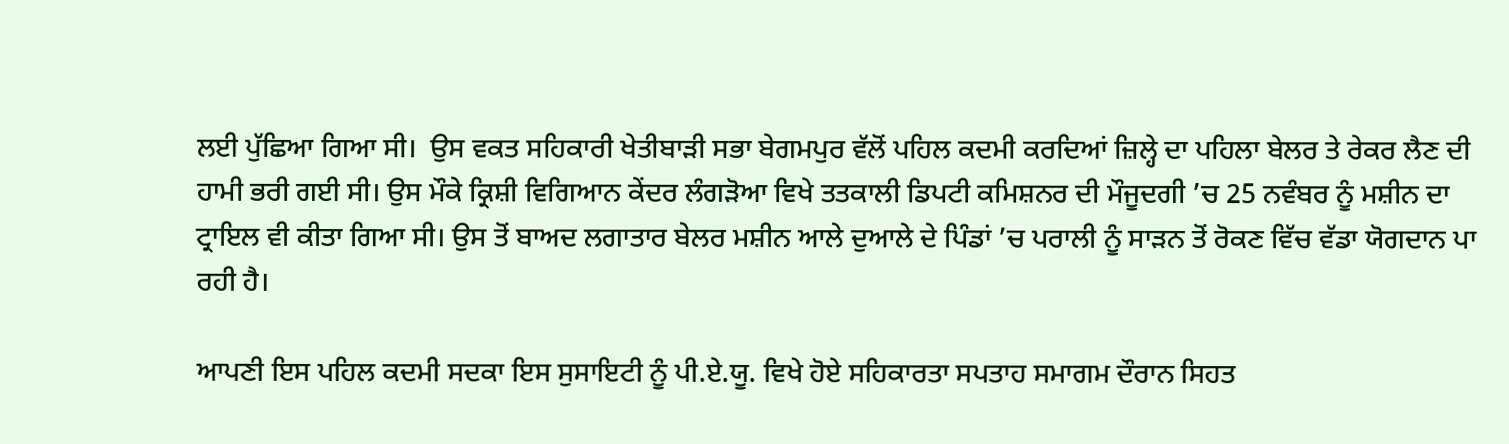ਲਈ ਪੁੱਛਿਆ ਗਿਆ ਸੀ।  ਉਸ ਵਕਤ ਸਹਿਕਾਰੀ ਖੇਤੀਬਾੜੀ ਸਭਾ ਬੇਗਮਪੁਰ ਵੱਲੋਂ ਪਹਿਲ ਕਦਮੀ ਕਰਦਿਆਂ ਜ਼ਿਲ੍ਹੇ ਦਾ ਪਹਿਲਾ ਬੇਲਰ ਤੇ ਰੇਕਰ ਲੈਣ ਦੀ ਹਾਮੀ ਭਰੀ ਗਈ ਸੀ। ਉਸ ਮੌਕੇ ਕ੍ਰਿਸ਼ੀ ਵਿਗਿਆਨ ਕੇਂਦਰ ਲੰਗੜੋਆ ਵਿਖੇ ਤਤਕਾਲੀ ਡਿਪਟੀ ਕਮਿਸ਼ਨਰ ਦੀ ਮੌਜੂਦਗੀ ’ਚ 25 ਨਵੰਬਰ ਨੂੰ ਮਸ਼ੀਨ ਦਾ ਟ੍ਰਾਇਲ ਵੀ ਕੀਤਾ ਗਿਆ ਸੀ। ਉਸ ਤੋਂ ਬਾਅਦ ਲਗਾਤਾਰ ਬੇਲਰ ਮਸ਼ੀਨ ਆਲੇ ਦੁਆਲੇ ਦੇ ਪਿੰਡਾਂ ’ਚ ਪਰਾਲੀ ਨੂੰ ਸਾੜਨ ਤੋਂ ਰੋਕਣ ਵਿੱਚ ਵੱਡਾ ਯੋਗਦਾਨ ਪਾ ਰਹੀ ਹੈ।

ਆਪਣੀ ਇਸ ਪਹਿਲ ਕਦਮੀ ਸਦਕਾ ਇਸ ਸੁਸਾਇਟੀ ਨੂੰ ਪੀ.ਏ.ਯੂ. ਵਿਖੇ ਹੋਏ ਸਹਿਕਾਰਤਾ ਸਪਤਾਹ ਸਮਾਗਮ ਦੌਰਾਨ ਸਿਹਤ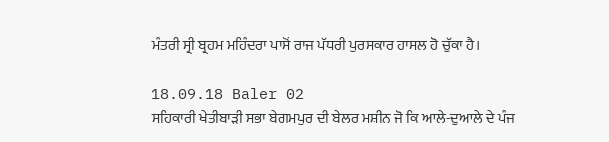ਮੰਤਰੀ ਸ੍ਰੀ ਬ੍ਰਹਮ ਮਹਿੰਦਰਾ ਪਾਸੋਂ ਰਾਜ ਪੱਧਰੀ ਪੁਰਸਕਾਰ ਹਾਸਲ ਹੋ ਚੁੱਕਾ ਹੈ।

18.09.18 Baler 02
ਸਹਿਕਾਰੀ ਖੇਤੀਬਾੜੀ ਸਭਾ ਬੇਗਮਪੁਰ ਦੀ ਬੇਲਰ ਮਸ਼ੀਨ ਜੋ ਕਿ ਆਲੇ-ਦੁਆਲੇ ਦੇ ਪੰਜ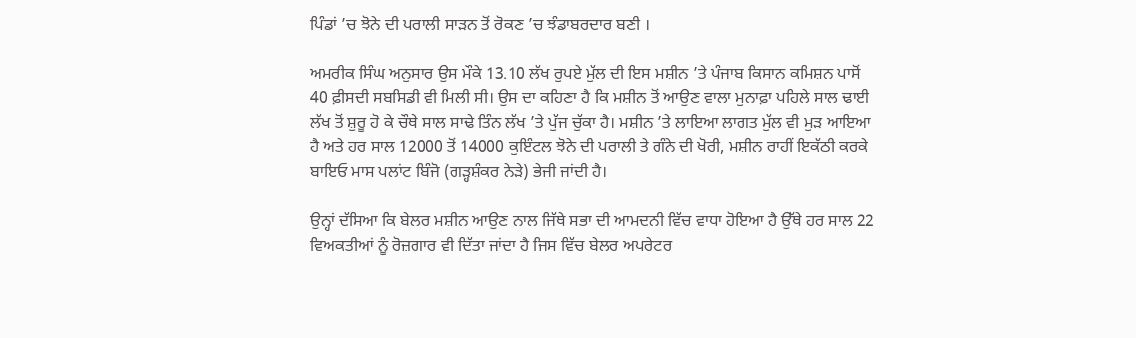ਪਿੰਡਾਂ ’ਚ ਝੋਨੇ ਦੀ ਪਰਾਲੀ ਸਾੜਨ ਤੋਂ ਰੋਕਣ ’ਚ ਝੰਡਾਬਰਦਾਰ ਬਣੀ ।

ਅਮਰੀਕ ਸਿੰਘ ਅਨੁਸਾਰ ਉਸ ਮੌਕੇ 13.10 ਲੱਖ ਰੁਪਏ ਮੁੱਲ ਦੀ ਇਸ ਮਸ਼ੀਨ ’ਤੇ ਪੰਜਾਬ ਕਿਸਾਨ ਕਮਿਸ਼ਨ ਪਾਸੋਂ 40 ਫ਼ੀਸਦੀ ਸਬਸਿਡੀ ਵੀ ਮਿਲੀ ਸੀ। ਉਸ ਦਾ ਕਹਿਣਾ ਹੈ ਕਿ ਮਸ਼ੀਨ ਤੋਂ ਆਉਣ ਵਾਲਾ ਮੁਨਾਫ਼ਾ ਪਹਿਲੇ ਸਾਲ ਢਾਈ ਲੱਖ ਤੋਂ ਸ਼ੁਰੂ ਹੋ ਕੇ ਚੌਥੇ ਸਾਲ ਸਾਢੇ ਤਿੰਨ ਲੱਖ ’ਤੇ ਪੁੱਜ ਚੁੱਕਾ ਹੈ। ਮਸ਼ੀਨ ’ਤੇ ਲਾਇਆ ਲਾਗਤ ਮੁੱਲ ਵੀ ਮੁੜ ਆਇਆ ਹੈ ਅਤੇ ਹਰ ਸਾਲ 12000 ਤੋਂ 14000 ਕੁਇੰਟਲ ਝੋਨੇ ਦੀ ਪਰਾਲੀ ਤੇ ਗੰਨੇ ਦੀ ਖੋਰੀ, ਮਸ਼ੀਨ ਰਾਹੀਂ ਇਕੱਠੀ ਕਰਕੇ ਬਾਇਓ ਮਾਸ ਪਲਾਂਟ ਬਿੰਜੋ (ਗੜ੍ਹਸ਼ੰਕਰ ਨੇੜੇ) ਭੇਜੀ ਜਾਂਦੀ ਹੈ।

ਉਨ੍ਹਾਂ ਦੱਸਿਆ ਕਿ ਬੇਲਰ ਮਸ਼ੀਨ ਆਉਣ ਨਾਲ ਜਿੱਥੇ ਸਭਾ ਦੀ ਆਮਦਨੀ ਵਿੱਚ ਵਾਧਾ ਹੋਇਆ ਹੈ ਉੱਥੇ ਹਰ ਸਾਲ 22 ਵਿਅਕਤੀਆਂ ਨੂੰ ਰੋਜ਼ਗਾਰ ਵੀ ਦਿੱਤਾ ਜਾਂਦਾ ਹੈ ਜਿਸ ਵਿੱਚ ਬੇਲਰ ਅਪਰੇਟਰ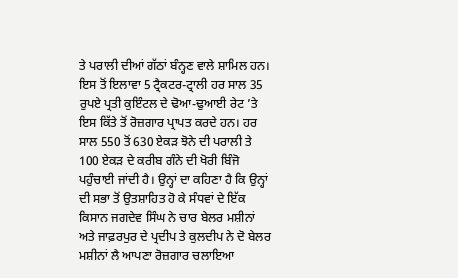ਤੇ ਪਰਾਲੀ ਦੀਆਂ ਗੱਠਾਂ ਬੰਨ੍ਹਣ ਵਾਲੇ ਸ਼ਾਮਿਲ ਹਨ। ਇਸ ਤੋਂ ਇਲਾਵਾ 5 ਟ੍ਰੈਕਟਰ-ਟ੍ਰਾਲੀ ਹਰ ਸਾਲ 35 ਰੁਪਏ ਪ੍ਰਤੀ ਕੁਇੰਟਲ ਦੇ ਢੋਆ-ਢੁਆਈ ਰੇਟ ’ਤੇ ਇਸ ਕਿੱਤੇ ਤੋਂ ਰੋਜ਼ਗਾਰ ਪ੍ਰਾਪਤ ਕਰਦੇ ਹਨ। ਹਰ ਸਾਲ 550 ਤੋਂ 630 ਏਕੜ ਝੋਨੇ ਦੀ ਪਰਾਲੀ ਤੇ 100 ਏਕੜ ਦੇ ਕਰੀਬ ਗੰਨੇ ਦੀ ਖੋਰੀ ਬਿੰਜੋ ਪਹੁੰਚਾਈ ਜਾਂਦੀ ਹੈ। ਉਨ੍ਹਾਂ ਦਾ ਕਹਿਣਾ ਹੈ ਕਿ ਉਨ੍ਹਾਂ ਦੀ ਸਭਾ ਤੋਂ ਉਤਸ਼ਾਹਿਤ ਹੋ ਕੇ ਸੰਧਵਾਂ ਦੇ ਇੱਕ ਕਿਸਾਨ ਜਗਦੇਵ ਸਿੰਘ ਨੇ ਚਾਰ ਬੇਲਰ ਮਸ਼ੀਨਾਂ ਅਤੇ ਜਾਫ਼ਰਪੁਰ ਦੇ ਪ੍ਰਦੀਪ ਤੇ ਕੁਲਦੀਪ ਨੇ ਦੋ ਬੇਲਰ ਮਸ਼ੀਨਾਂ ਲੈ ਆਪਣਾ ਰੋਜ਼ਗਾਰ ਚਲਾਇਆ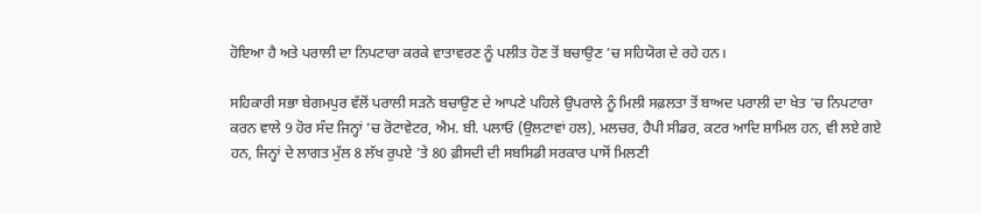ਹੋਇਆ ਹੈ ਅਤੇ ਪਰਾਲੀ ਦਾ ਨਿਪਟਾਰਾ ਕਰਕੇ ਵਾਤਾਵਰਣ ਨੂੰ ਪਲੀਤ ਹੋਣ ਤੋਂ ਬਚਾਉਣ ’ਚ ਸਹਿਯੋਗ ਦੇ ਰਹੇ ਹਨ।

ਸਹਿਕਾਰੀ ਸਭਾ ਬੇਗਮਪੁਰ ਵੱਲੋਂ ਪਰਾਲੀ ਸੜਨੋ ਬਚਾਉਣ ਦੇ ਆਪਣੇ ਪਹਿਲੇ ਉਪਰਾਲੇ ਨੂੰ ਮਿਲੀ ਸਫ਼ਲਤਾ ਤੋਂ ਬਾਅਦ ਪਰਾਲੀ ਦਾ ਖੇਤ ’ਚ ਨਿਪਟਾਰਾ ਕਰਨ ਵਾਲੇ 9 ਹੋਰ ਸੰਦ ਜਿਨ੍ਹਾਂ ’ਚ ਰੋਟਾਵੇਟਰ, ਐਮ. ਬੀ. ਪਲਾਓ (ਉਲਟਾਵਾਂ ਹਲ), ਮਲਚਰ, ਹੈਪੀ ਸੀਡਰ, ਕਟਰ ਆਦਿ ਸ਼ਾਮਿਲ ਹਨ, ਵੀ ਲਏ ਗਏ ਹਨ, ਜਿਨ੍ਹਾਂ ਦੇ ਲਾਗਤ ਮੁੱਲ 8 ਲੱਖ ਰੁਪਏ ’ਤੇ 80 ਫ਼ੀਸਦੀ ਦੀ ਸਬਸਿਡੀ ਸਰਕਾਰ ਪਾਸੋਂ ਮਿਲਣੀ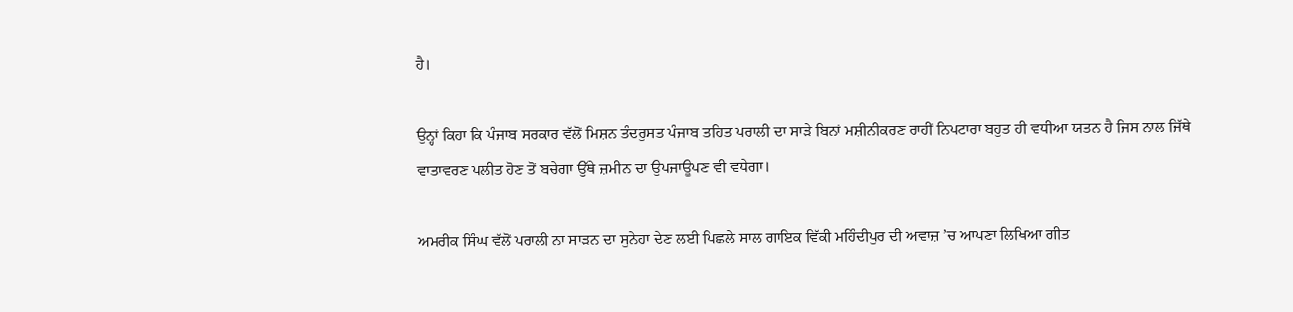ਹੈ।

ਉਨ੍ਹਾਂ ਕਿਹਾ ਕਿ ਪੰਜਾਬ ਸਰਕਾਰ ਵੱਲੋਂ ਮਿਸ਼ਨ ਤੰਦਰੁਸਤ ਪੰਜਾਬ ਤਹਿਤ ਪਰਾਲੀ ਦਾ ਸਾੜੇ ਬਿਨਾਂ ਮਸ਼ੀਨੀਕਰਣ ਰਾਹੀਂ ਨਿਪਟਾਰਾ ਬਹੁਤ ਹੀ ਵਧੀਆ ਯਤਨ ਹੈ ਜਿਸ ਨਾਲ ਜਿੱਥੇ ਵਾਤਾਵਰਣ ਪਲੀਤ ਹੋਣ ਤੋਂ ਬਚੇਗਾ ਉੱਥੇ ਜ਼ਮੀਨ ਦਾ ਉਪਜਾਊਪਣ ਵੀ ਵਧੇਗਾ।

ਅਮਰੀਕ ਸਿੰਘ ਵੱਲੋਂ ਪਰਾਲੀ ਨਾ ਸਾੜਨ ਦਾ ਸੁਨੇਹਾ ਦੇਣ ਲਈ ਪਿਛਲੇ ਸਾਲ ਗਾਇਕ ਵਿੱਕੀ ਮਹਿੰਦੀਪੁਰ ਦੀ ਅਵਾਜ਼ ’ਚ ਆਪਣਾ ਲਿਖਿਆ ਗੀਤ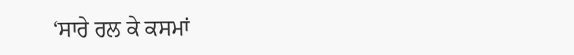‘ਸਾਰੇ ਰਲ ਕੇ ਕਸਮਾਂ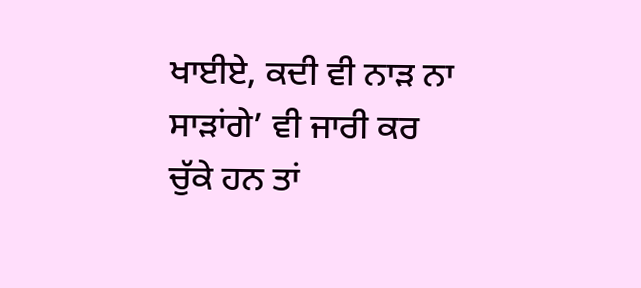ਖਾਈਏ, ਕਦੀ ਵੀ ਨਾੜ ਨਾ ਸਾੜਾਂਗੇ’ ਵੀ ਜਾਰੀ ਕਰ ਚੁੱਕੇ ਹਨ ਤਾਂ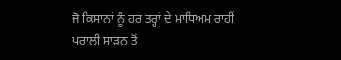ਜੋ ਕਿਸਾਨਾਂ ਨੂੰ ਹਰ ਤਰ੍ਹਾਂ ਦੇ ਮਾਧਿਅਮ ਰਾਹੀਂ ਪਰਾਲੀ ਸਾੜਨ ਤੋਂ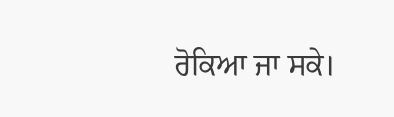ਰੋਕਿਆ ਜਾ ਸਕੇ।